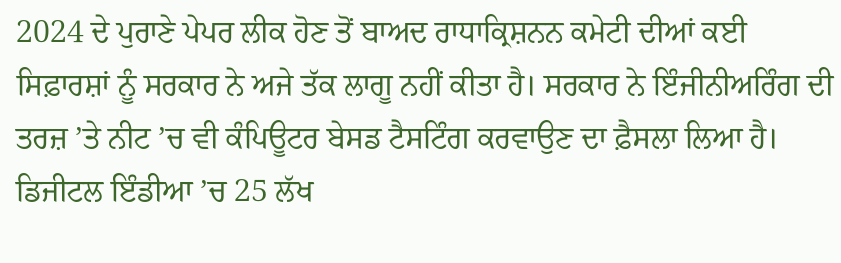2024 ਦੇ ਪੁਰਾਣੇ ਪੇਪਰ ਲੀਕ ਹੋਣ ਤੋਂ ਬਾਅਦ ਰਾਧਾਕ੍ਰਿਸ਼ਨਨ ਕਮੇਟੀ ਦੀਆਂ ਕਈ ਸਿਫ਼ਾਰਸ਼ਾਂ ਨੂੰ ਸਰਕਾਰ ਨੇ ਅਜੇ ਤੱਕ ਲਾਗੂ ਨਹੀਂ ਕੀਤਾ ਹੈ। ਸਰਕਾਰ ਨੇ ਇੰਜੀਨੀਅਰਿੰਗ ਦੀ ਤਰਜ਼ ’ਤੇ ਨੀਟ ’ਚ ਵੀ ਕੰਪਿਊਟਰ ਬੇਸਡ ਟੈਸਟਿੰਗ ਕਰਵਾਉਣ ਦਾ ਫ਼ੈਸਲਾ ਲਿਆ ਹੈ। ਡਿਜੀਟਲ ਇੰਡੀਆ ’ਚ 25 ਲੱਖ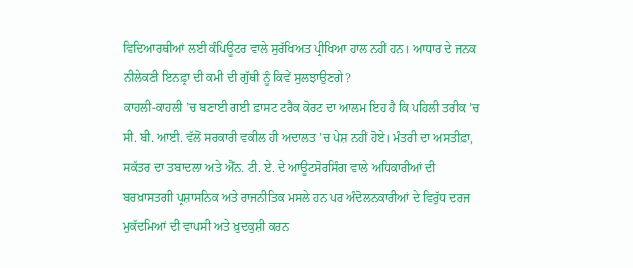ਵਿਦਿਆਰਥੀਆਂ ਲਈ ਕੰਪਿਊਟਰ ਵਾਲੇ ਸੁਰੱਖਿਅਤ ਪ੍ਰੀਖਿਆ ਹਾਲ ਨਹੀਂ ਹਨ। ਆਧਾਰ ਦੇ ਜਨਕ ਨੀਲੇਕਣੀ ਇਨਫ਼੍ਰਾ ਦੀ ਕਮੀ ਦੀ ਗੁੱਥੀ ਨੂੰ ਕਿਵੇਂ ਸੁਲਝਾਉਣਗੇ?
ਕਾਹਲੀ-ਕਾਹਲੀ ’ਚ ਬਣਾਈ ਗਈ ਫ਼ਾਸਟ ਟਰੈਕ ਕੋਰਟ ਦਾ ਆਲਮ ਇਹ ਹੈ ਕਿ ਪਹਿਲੀ ਤਰੀਕ ’ਚ ਸੀ. ਬੀ. ਆਈ. ਵੱਲੋਂ ਸਰਕਾਰੀ ਵਕੀਲ ਹੀ ਅਦਾਲਤ ’ਚ ਪੇਸ਼ ਨਹੀਂ ਹੋਏ। ਮੰਤਰੀ ਦਾ ਅਸਤੀਫ਼ਾ, ਸਕੱਤਰ ਦਾ ਤਬਾਦਲਾ ਅਤੇ ਐੱਨ. ਟੀ. ਏ. ਦੇ ਆਊਟਸੋਰਸਿੰਗ ਵਾਲੇ ਅਧਿਕਾਰੀਆਂ ਦੀ ਬਰਖ਼ਾਸਤਗੀ ਪ੍ਰਸ਼ਾਸਨਿਕ ਅਤੇ ਰਾਜਨੀਤਿਕ ਮਸਲੇ ਹਨ ਪਰ ਅੰਦੋਲਨਕਾਰੀਆਂ ਦੇ ਵਿਰੁੱਧ ਦਰਜ ਮੁਕੱਦਮਿਆਂ ਦੀ ਵਾਪਸੀ ਅਤੇ ਖ਼ੁਦਕੁਸ਼ੀ ਕਰਨ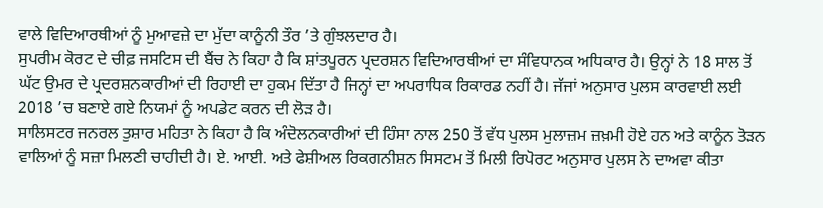ਵਾਲੇ ਵਿਦਿਆਰਥੀਆਂ ਨੂੰ ਮੁਆਵਜ਼ੇ ਦਾ ਮੁੱਦਾ ਕਾਨੂੰਨੀ ਤੌਰ ’ਤੇ ਗੁੰਝਲਦਾਰ ਹੈ।
ਸੁਪਰੀਮ ਕੋਰਟ ਦੇ ਚੀਫ਼ ਜਸਟਿਸ ਦੀ ਬੈਂਚ ਨੇ ਕਿਹਾ ਹੈ ਕਿ ਸ਼ਾਂਤਪੂਰਨ ਪ੍ਰਦਰਸ਼ਨ ਵਿਦਿਆਰਥੀਆਂ ਦਾ ਸੰਵਿਧਾਨਕ ਅਧਿਕਾਰ ਹੈ। ਉਨ੍ਹਾਂ ਨੇ 18 ਸਾਲ ਤੋਂ ਘੱਟ ਉਮਰ ਦੇ ਪ੍ਰਦਰਸ਼ਨਕਾਰੀਆਂ ਦੀ ਰਿਹਾਈ ਦਾ ਹੁਕਮ ਦਿੱਤਾ ਹੈ ਜਿਨ੍ਹਾਂ ਦਾ ਅਪਰਾਧਿਕ ਰਿਕਾਰਡ ਨਹੀਂ ਹੈ। ਜੱਜਾਂ ਅਨੁਸਾਰ ਪੁਲਸ ਕਾਰਵਾਈ ਲਈ 2018 ’ਚ ਬਣਾਏ ਗਏ ਨਿਯਮਾਂ ਨੂੰ ਅਪਡੇਟ ਕਰਨ ਦੀ ਲੋੜ ਹੈ।
ਸਾਲਿਸਟਰ ਜਨਰਲ ਤੁਸ਼ਾਰ ਮਹਿਤਾ ਨੇ ਕਿਹਾ ਹੈ ਕਿ ਅੰਦੋਲਨਕਾਰੀਆਂ ਦੀ ਹਿੰਸਾ ਨਾਲ 250 ਤੋਂ ਵੱਧ ਪੁਲਸ ਮੁਲਾਜ਼ਮ ਜ਼ਖ਼ਮੀ ਹੋਏ ਹਨ ਅਤੇ ਕਾਨੂੰਨ ਤੋੜਨ ਵਾਲਿਆਂ ਨੂੰ ਸਜ਼ਾ ਮਿਲਣੀ ਚਾਹੀਦੀ ਹੈ। ਏ. ਆਈ. ਅਤੇ ਫੇਸ਼ੀਅਲ ਰਿਕਗਨੀਸ਼ਨ ਸਿਸਟਮ ਤੋਂ ਮਿਲੀ ਰਿਪੋਰਟ ਅਨੁਸਾਰ ਪੁਲਸ ਨੇ ਦਾਅਵਾ ਕੀਤਾ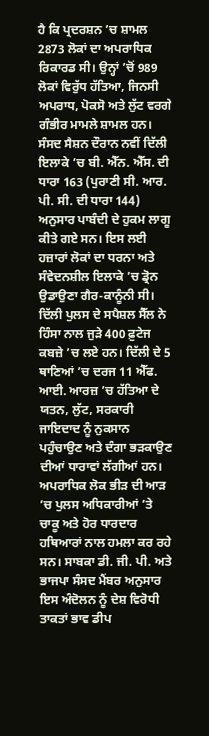ਹੈ ਕਿ ਪ੍ਰਦਰਸ਼ਨ ’ਚ ਸ਼ਾਮਲ 2873 ਲੋਕਾਂ ਦਾ ਅਪਰਾਧਿਕ ਰਿਕਾਰਡ ਸੀ। ਉਨ੍ਹਾਂ ’ਚੋਂ 989 ਲੋਕਾਂ ਵਿਰੁੱਧ ਹੱਤਿਆ, ਜਿਨਸੀ ਅਪਰਾਧ, ਪੋਕਸੋ ਅਤੇ ਲੁੱਟ ਵਰਗੇ ਗੰਭੀਰ ਮਾਮਲੇ ਸ਼ਾਮਲ ਹਨ।
ਸੰਸਦ ਸੈਸ਼ਨ ਦੌਰਾਨ ਨਵੀਂ ਦਿੱਲੀ ਇਲਾਕੇ ’ਚ ਬੀ. ਐੱਨ. ਐੱਸ. ਦੀ ਧਾਰਾ 163 (ਪੁਰਾਣੀ ਸੀ. ਆਰ. ਪੀ. ਸੀ. ਦੀ ਧਾਰਾ 144) ਅਨੁਸਾਰ ਪਾਬੰਦੀ ਦੇ ਹੁਕਮ ਲਾਗੂ ਕੀਤੇ ਗਏ ਸਨ। ਇਸ ਲਈ ਹਜ਼ਾਰਾਂ ਲੋਕਾਂ ਦਾ ਧਰਨਾ ਅਤੇ ਸੰਵੇਦਨਸ਼ੀਲ ਇਲਾਕੇ ’ਚ ਡ੍ਰੋਨ ਉਡਾਉਣਾ ਗੈਰ-ਕਾਨੂੰਨੀ ਸੀ। ਦਿੱਲੀ ਪੁਲਸ ਦੇ ਸਪੈਸ਼ਲ ਸੈੱਲ ਨੇ ਹਿੰਸਾ ਨਾਲ ਜੁੜੇ 400 ਫ਼ੁਟੇਜ ਕਬਜ਼ੇ ’ਚ ਲਏ ਹਨ। ਦਿੱਲੀ ਦੇ 5 ਥਾਣਿਆਂ ’ਚ ਦਰਜ 11 ਐੱਫ. ਆਈ. ਆਰਜ਼ ’ਚ ਹੱਤਿਆ ਦੇ ਯਤਨ, ਲੁੱਟ, ਸਰਕਾਰੀ ਜਾਇਦਾਦ ਨੂੰ ਨੁਕਸਾਨ ਪਹੁੰਚਾਉਣ ਅਤੇ ਦੰਗਾ ਭੜਕਾਉਣ ਦੀਆਂ ਧਾਰਾਵਾਂ ਲੱਗੀਆਂ ਹਨ।
ਅਪਰਾਧਿਕ ਲੋਕ ਭੀੜ ਦੀ ਆੜ ’ਚ ਪੁਲਸ ਅਧਿਕਾਰੀਆਂ ’ਤੇ ਚਾਕੂ ਅਤੇ ਹੋਰ ਧਾਰਦਾਰ ਹਥਿਆਰਾਂ ਨਾਲ ਹਮਲਾ ਕਰ ਰਹੇ ਸਨ। ਸਾਬਕਾ ਡੀ. ਜੀ. ਪੀ. ਅਤੇ ਭਾਜਪਾ ਸੰਸਦ ਮੈਂਬਰ ਅਨੁਸਾਰ ਇਸ ਅੰਦੋਲਨ ਨੂੰ ਦੇਸ਼ ਵਿਰੋਧੀ ਤਾਕਤਾਂ ਭਾਵ ਡੀਪ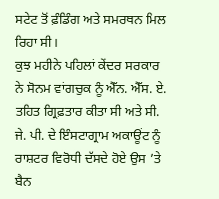ਸਟੇਟ ਤੋਂ ਫ਼ੰਡਿੰਗ ਅਤੇ ਸਮਰਥਨ ਮਿਲ ਰਿਹਾ ਸੀ।
ਕੁਝ ਮਹੀਨੇ ਪਹਿਲਾਂ ਕੇਂਦਰ ਸਰਕਾਰ ਨੇ ਸੋਨਮ ਵਾਂਗਚੁਕ ਨੂੰ ਐੱਨ. ਐੱਸ. ਏ. ਤਹਿਤ ਗ੍ਰਿਫ਼ਤਾਰ ਕੀਤਾ ਸੀ ਅਤੇ ਸੀ. ਜੇ. ਪੀ. ਦੇ ਇੰਸਟਾਗ੍ਰਾਮ ਅਕਾਊਂਟ ਨੂੰ ਰਾਸ਼ਟਰ ਵਿਰੋਧੀ ਦੱਸਦੇ ਹੋਏ ਉਸ ’ਤੇ ਬੈਨ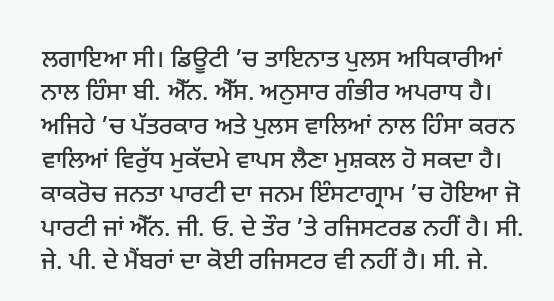ਲਗਾਇਆ ਸੀ। ਡਿਊਟੀ ’ਚ ਤਾਇਨਾਤ ਪੁਲਸ ਅਧਿਕਾਰੀਆਂ ਨਾਲ ਹਿੰਸਾ ਬੀ. ਐੱਨ. ਐੱਸ. ਅਨੁਸਾਰ ਗੰਭੀਰ ਅਪਰਾਧ ਹੈ।
ਅਜਿਹੇ ’ਚ ਪੱਤਰਕਾਰ ਅਤੇ ਪੁਲਸ ਵਾਲਿਆਂ ਨਾਲ ਹਿੰਸਾ ਕਰਨ ਵਾਲਿਆਂ ਵਿਰੁੱਧ ਮੁਕੱਦਮੇ ਵਾਪਸ ਲੈਣਾ ਮੁਸ਼ਕਲ ਹੋ ਸਕਦਾ ਹੈ। ਕਾਕਰੋਚ ਜਨਤਾ ਪਾਰਟੀ ਦਾ ਜਨਮ ਇੰਸਟਾਗ੍ਰਾਮ ’ਚ ਹੋਇਆ ਜੋ ਪਾਰਟੀ ਜਾਂ ਐੱਨ. ਜੀ. ਓ. ਦੇ ਤੌਰ ’ਤੇ ਰਜਿਸਟਰਡ ਨਹੀਂ ਹੈ। ਸੀ. ਜੇ. ਪੀ. ਦੇ ਮੈਂਬਰਾਂ ਦਾ ਕੋਈ ਰਜਿਸਟਰ ਵੀ ਨਹੀਂ ਹੈ। ਸੀ. ਜੇ.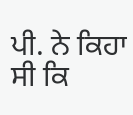ਪੀ. ਨੇ ਕਿਹਾ ਸੀ ਕਿ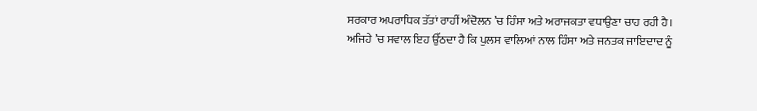ਸਰਕਾਰ ਅਪਰਾਧਿਕ ਤੱਤਾਂ ਰਾਹੀਂ ਅੰਦੋਲਨ ’ਚ ਹਿੰਸਾ ਅਤੇ ਅਰਾਜਕਤਾ ਵਧਾਉਣਾ ਚਾਹ ਰਹੀ ਹੈ।
ਅਜਿਹੇ ’ਚ ਸਵਾਲ ਇਹ ਉੱਠਦਾ ਹੈ ਕਿ ਪੁਲਸ ਵਾਲਿਆਂ ਨਾਲ ਹਿੰਸਾ ਅਤੇ ਜਨਤਕ ਜਾਇਦਾਦ ਨੂੰ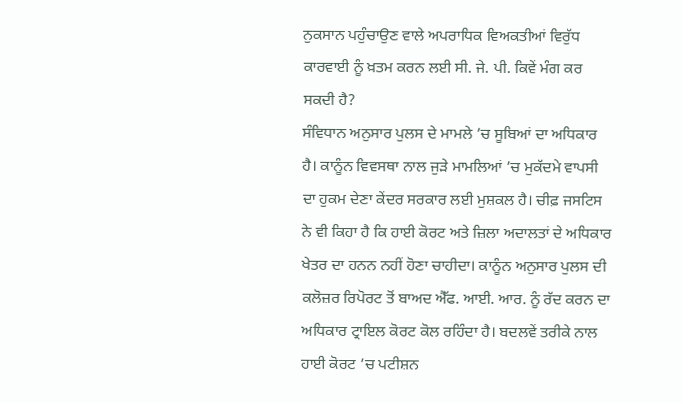ਨੁਕਸਾਨ ਪਹੁੰਚਾਉਣ ਵਾਲੇ ਅਪਰਾਧਿਕ ਵਿਅਕਤੀਆਂ ਵਿਰੁੱਧ ਕਾਰਵਾਈ ਨੂੰ ਖ਼ਤਮ ਕਰਨ ਲਈ ਸੀ. ਜੇ. ਪੀ. ਕਿਵੇਂ ਮੰਗ ਕਰ ਸਕਦੀ ਹੈ?
ਸੰਵਿਧਾਨ ਅਨੁਸਾਰ ਪੁਲਸ ਦੇ ਮਾਮਲੇ ’ਚ ਸੂਬਿਆਂ ਦਾ ਅਧਿਕਾਰ ਹੈ। ਕਾਨੂੰਨ ਵਿਵਸਥਾ ਨਾਲ ਜੁੜੇ ਮਾਮਲਿਆਂ ’ਚ ਮੁਕੱਦਮੇ ਵਾਪਸੀ ਦਾ ਹੁਕਮ ਦੇਣਾ ਕੇਂਦਰ ਸਰਕਾਰ ਲਈ ਮੁਸ਼ਕਲ ਹੈ। ਚੀਫ਼ ਜਸਟਿਸ ਨੇ ਵੀ ਕਿਹਾ ਹੈ ਕਿ ਹਾਈ ਕੋਰਟ ਅਤੇ ਜ਼ਿਲਾ ਅਦਾਲਤਾਂ ਦੇ ਅਧਿਕਾਰ ਖੇਤਰ ਦਾ ਹਨਨ ਨਹੀਂ ਹੋਣਾ ਚਾਹੀਦਾ। ਕਾਨੂੰਨ ਅਨੁਸਾਰ ਪੁਲਸ ਦੀ ਕਲੋਜ਼ਰ ਰਿਪੋਰਟ ਤੋਂ ਬਾਅਦ ਐੱਫ. ਆਈ. ਆਰ. ਨੂੰ ਰੱਦ ਕਰਨ ਦਾ ਅਧਿਕਾਰ ਟ੍ਰਾਇਲ ਕੋਰਟ ਕੋਲ ਰਹਿੰਦਾ ਹੈ। ਬਦਲਵੇਂ ਤਰੀਕੇ ਨਾਲ ਹਾਈ ਕੋਰਟ ’ਚ ਪਟੀਸ਼ਨ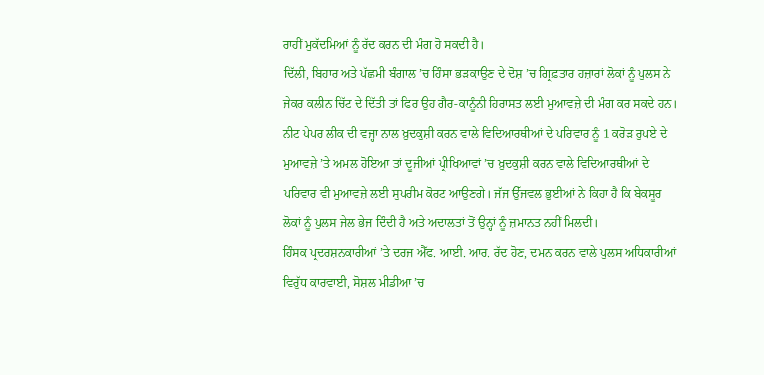ਰਾਹੀਂ ਮੁਕੱਦਮਿਆਂ ਨੂੰ ਰੱਦ ਕਰਨ ਦੀ ਮੰਗ ਹੋ ਸਕਦੀ ਹੈ।
ਦਿੱਲੀ, ਬਿਹਾਰ ਅਤੇ ਪੱਛਮੀ ਬੰਗਾਲ ’ਚ ਹਿੰਸਾ ਭੜਕਾਉਣ ਦੇ ਦੋਸ਼ ’ਚ ਗ੍ਰਿਫ਼ਤਾਰ ਹਜ਼ਾਰਾਂ ਲੋਕਾਂ ਨੂੰ ਪੁਲਸ ਨੇ ਜੇਕਰ ਕਲੀਨ ਚਿੱਟ ਦੇ ਦਿੱਤੀ ਤਾਂ ਫਿਰ ਉਹ ਗੈਰ-ਕਾਨੂੰਨੀ ਹਿਰਾਸਤ ਲਈ ਮੁਆਵਜ਼ੇ ਦੀ ਮੰਗ ਕਰ ਸਕਦੇ ਹਨ।
ਨੀਟ ਪੇਪਰ ਲੀਕ ਦੀ ਵਜ੍ਹਾ ਨਾਲ ਖ਼ੁਦਕੁਸ਼ੀ ਕਰਨ ਵਾਲੇ ਵਿਦਿਆਰਥੀਆਂ ਦੇ ਪਰਿਵਾਰ ਨੂੰ 1 ਕਰੋੜ ਰੁਪਏ ਦੇ ਮੁਆਵਜ਼ੇ ’ਤੇ ਅਮਲ ਹੋਇਆ ਤਾਂ ਦੂਜੀਆਂ ਪ੍ਰੀਖਿਆਵਾਂ ’ਚ ਖ਼ੁਦਕੁਸ਼ੀ ਕਰਨ ਵਾਲੇ ਵਿਦਿਆਰਥੀਆਂ ਦੇ ਪਰਿਵਾਰ ਵੀ ਮੁਆਵਜ਼ੇ ਲਈ ਸੁਪਰੀਮ ਕੋਰਟ ਆਉਣਗੇ। ਜੱਜ ਉੱਜਵਲ ਭੁਈਆਂ ਨੇ ਕਿਹਾ ਹੈ ਕਿ ਬੇਕਸੂਰ ਲੋਕਾਂ ਨੂੰ ਪੁਲਸ ਜੇਲ ਭੇਜ ਦਿੰਦੀ ਹੈ ਅਤੇ ਅਦਾਲਤਾਂ ਤੋਂ ਉਨ੍ਹਾਂ ਨੂੰ ਜ਼ਮਾਨਤ ਨਹੀਂ ਮਿਲਦੀ।
ਹਿੰਸਕ ਪ੍ਰਦਰਸ਼ਨਕਾਰੀਆਂ ’ਤੇ ਦਰਜ ਐੱਫ. ਆਈ. ਆਰ. ਰੱਦ ਹੋਣ, ਦਮਨ ਕਰਨ ਵਾਲੇ ਪੁਲਸ ਅਧਿਕਾਰੀਆਂ ਵਿਰੁੱਧ ਕਾਰਵਾਈ, ਸੋਸ਼ਲ ਮੀਡੀਆ ’ਚ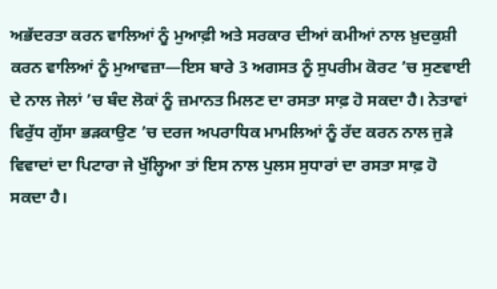ਅਭੱਦਰਤਾ ਕਰਨ ਵਾਲਿਆਂ ਨੂੰ ਮੁਆਫ਼ੀ ਅਤੇ ਸਰਕਾਰ ਦੀਆਂ ਕਮੀਆਂ ਨਾਲ ਖ਼ੁਦਕੁਸ਼ੀ ਕਰਨ ਵਾਲਿਆਂ ਨੂੰ ਮੁਆਵਜ਼ਾ—ਇਸ ਬਾਰੇ 3 ਅਗਸਤ ਨੂੰ ਸੁਪਰੀਮ ਕੋਰਟ ’ਚ ਸੁਣਵਾਈ ਦੇ ਨਾਲ ਜੇਲਾਂ ’ਚ ਬੰਦ ਲੋਕਾਂ ਨੂੰ ਜ਼ਮਾਨਤ ਮਿਲਣ ਦਾ ਰਸਤਾ ਸਾਫ਼ ਹੋ ਸਕਦਾ ਹੈ। ਨੇਤਾਵਾਂ ਵਿਰੁੱਧ ਗੁੱਸਾ ਭੜਕਾਉਣ ’ਚ ਦਰਜ ਅਪਰਾਧਿਕ ਮਾਮਲਿਆਂ ਨੂੰ ਰੱਦ ਕਰਨ ਨਾਲ ਜੁੜੇ ਵਿਵਾਦਾਂ ਦਾ ਪਿਟਾਰਾ ਜੇ ਖੁੱਲ੍ਹਿਆ ਤਾਂ ਇਸ ਨਾਲ ਪੁਲਸ ਸੁਧਾਰਾਂ ਦਾ ਰਸਤਾ ਸਾਫ਼ ਹੋ ਸਕਦਾ ਹੈ।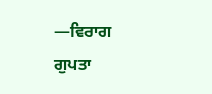—ਵਿਰਾਗ ਗੁਪਤਾ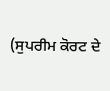(ਸੁਪਰੀਮ ਕੋਰਟ ਦੇ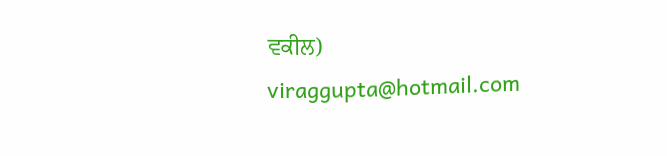ਵਕੀਲ)
viraggupta@hotmail.com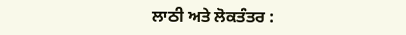ਲਾਠੀ ਅਤੇ ਲੋਕਤੰਤਰ :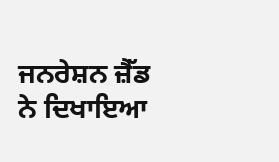ਜਨਰੇਸ਼ਨ ਜ਼ੈੱਡ ਨੇ ਦਿਖਾਇਆ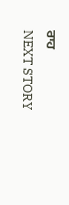ਰਾਹ
NEXT STORY